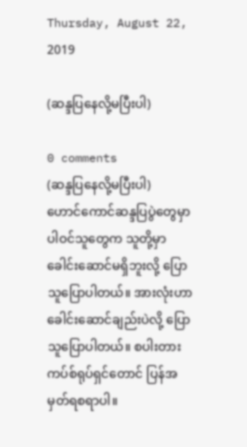Thursday, August 22, 2019

(ဆန္ဒပြနေလို့မပြီးပါ)

0 comments
(ဆန္ဒပြနေလို့မပြီးပါ)
ဟောင်ကောင်ဆန္ဒပြပွဲတွေမှာ ပါဝင်သူတွေက သူတို့မှာ ခေါင်းဆောင်မရှိဘူးလို့ ပြောသူပြောပါတယ်။ အားလုံးဟာ ခေါင်းဆောင်ချည်းပဲလို့ ပြောသူပြောပါတယ်။ စပါးတားကပ်စ်ရုပ်ရှင်တောင် ပြန်အမှတ်ရစရာပါ။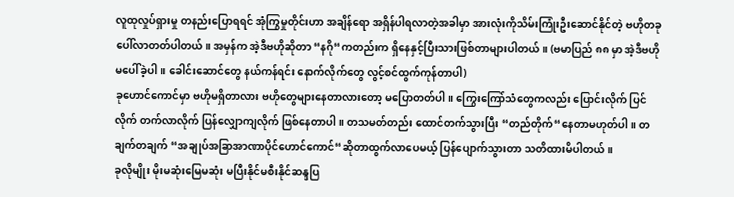လူထုလှုပ်ရှားမှု တနည်းပြောရရင် အုံကြွမှုတိုင်းဟာ အချိန်ရော အရှိန်ပါရလာတဲ့အခါမှာ အားလုံးကိုသိမ်းကြုံးဦးဆောင်နိုင်တဲ့ ဗဟိုတခုပေါ်လာတတ်ပါတယ်။ အမှန်က အဲ့ဒီဗဟိုဆိုတာ “နဂို“ကတည်းက ရှိနေနှင့်ပြီးသားဖြစ်တာများပါတယ်။ (ဗမာပြည် ၈၈ မှာ အဲ့ဒီဗဟို မပေါ်ခဲ့ပါ။ ခေါင်းဆောင်တွေ နယ်ကန်ရင်း နောက်လိုက်တွေ လွင့်စင်ထွက်ကုန်တာပါ)
ခုဟောင်ကောင်မှာ ဗဟိုမရှိတာလား ဗဟိုတွေများနေတာလားတော့ မပြောတတ်ပါ။ ကြွေးကြော်သံတွေကလည်း ပြောင်းလိုက် ပြင်လိုက် တက်လာလိုက် ပြန်လျှောကျလိုက် ဖြစ်နေတာပါ။ တသမတ်တည်း ထောင်တက်သွားပြီး “တည်တိုက်“နေတာမဟုတ်ပါ။ တချက်တချက် “အချုပ်အခြာအာဏာပိုင်ဟောင်ကောင်“ဆိုတာထွက်လာပေမယ့် ပြန်ပျောက်သွားတာ သတိထားမိပါတယ်။
ခုလိုမျိုး မိုးမဆုံးမြေမဆုံး မပြီးနိုင်မစီးနိုင်ဆန္ဒပြ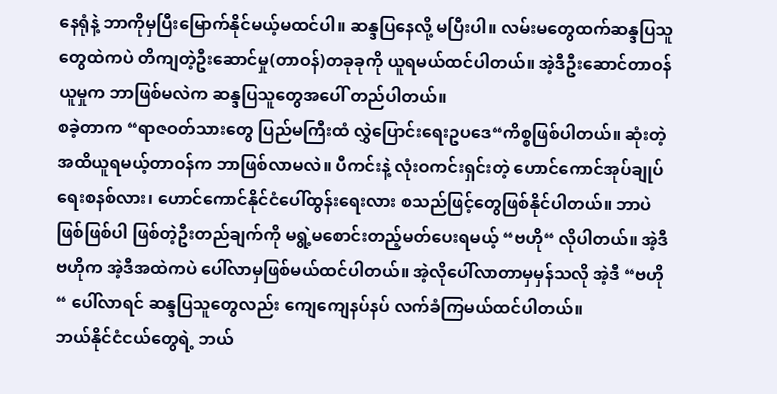နေရုံနဲ့ ဘာကိုမှပြီးမြောက်နိုင်မယ့်မထင်ပါ။ ဆန္ဒပြနေလို့ မပြီးပါ။ လမ်းမတွေထက်ဆန္ဒပြသူတွေထဲကပဲ တိကျတဲ့ဦးဆောင်မှု(တာဝန်)တခုခုကို ယူရမယ်ထင်ပါတယ်။ အဲ့ဒီဦးဆောင်တာဝန်ယူမှုက ဘာဖြစ်မလဲက ဆန္ဒပြသူတွေအပေါ် တည်ပါတယ်။
စခဲ့တာက “ရာဇဝတ်သားတွေ ပြည်မကြီးထံ လွှဲပြောင်းရေးဥပဒေ“ကိစ္စဖြစ်ပါတယ်။ ဆုံးတဲ့အထိယူရမယ့်တာဝန်က ဘာဖြစ်လာမလဲ။ ပီကင်းနဲ့ လုံးဝကင်းရှင်းတဲ့ ဟောင်ကောင်အုပ်ချုပ်ရေးစနစ်လား၊ ဟောင်ကောင်နိုင်ငံပေါ်ထွန်းရေးလား စသည်ဖြင့်တွေဖြစ်နိုင်ပါတယ်။ ဘာပဲဖြစ်ဖြစ်ပါ ဖြစ်တဲ့ဦးတည်ချက်ကို မရွဲ့မစောင်းတည့်မတ်ပေးရမယ့် “ဗဟို“ လိုပါတယ်။ အဲ့ဒီ ဗဟိုက အဲ့ဒီအထဲကပဲ ပေါ်လာမှဖြစ်မယ်ထင်ပါတယ်။ အဲ့လိုပေါ်လာတာမှမှန်သလို အဲ့ဒီ “ဗဟို“ ပေါ်လာရင် ဆန္ဒပြသူတွေလည်း ကျေကျေနပ်နပ် လက်ခံကြမယ်ထင်ပါတယ်။
ဘယ်နိုင်ငံငယ်တွေရဲ့ ဘယ်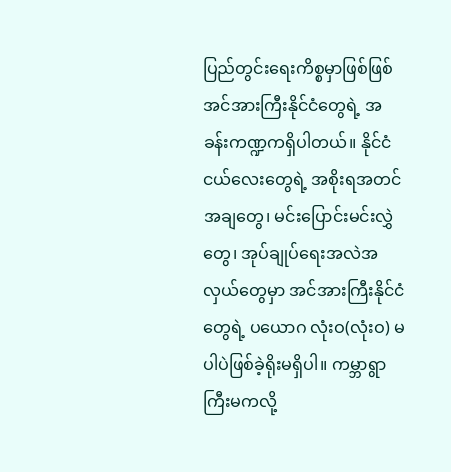ပြည်တွင်းရေးကိစ္စမှာဖြစ်ဖြစ် အင်အားကြီးနိုင်ငံတွေရဲ့ အခန်းကဏ္ဍကရှိပါတယ်။ နိုင်ငံငယ်လေးတွေရဲ့ အစိုးရအတင်အချတွေ၊ မင်းပြောင်းမင်းလွှဲတွေ၊ အုပ်ချုပ်ရေးအလဲအလှယ်တွေမှာ အင်အားကြီးနိုင်ငံတွေရဲ့ ပယောဂ လုံးဝ(လုံးဝ) မပါပဲဖြစ်ခဲ့ရိုးမရှိပါ။ ကမ္ဘာရွာကြီးမကလို့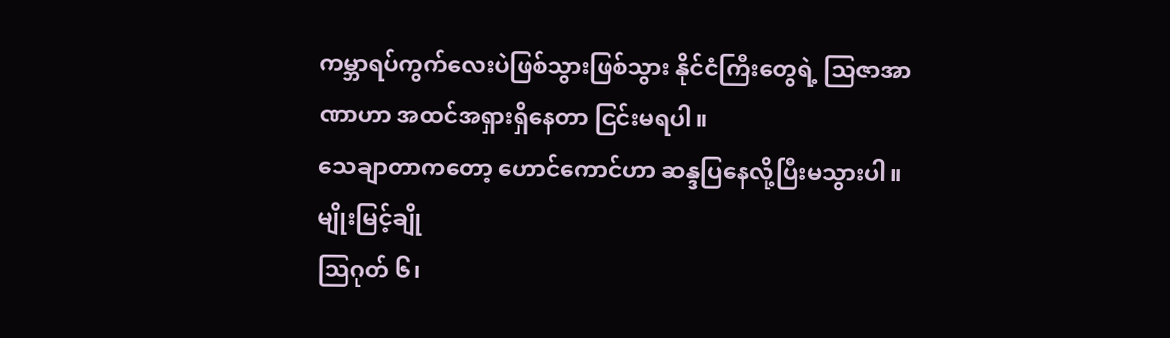ကမ္ဘာရပ်ကွက်လေးပဲဖြစ်သွားဖြစ်သွား နိုင်ငံကြီးတွေရဲ့ သြဇာအာဏာဟာ အထင်အရှားရှိနေတာ ငြင်းမရပါ။
သေချာတာကတော့ ဟောင်ကောင်ဟာ ဆန္ဒပြနေလို့ပြီးမသွားပါ။
မျိုးမြင့်ချို
သြဂုတ် ၆၊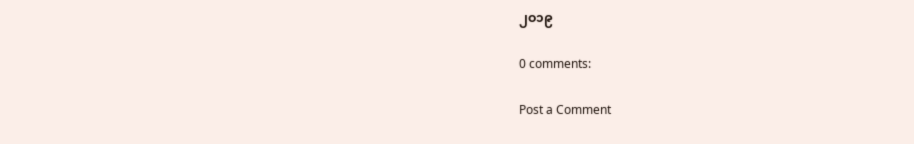၂ဝ၁၉

0 comments:

Post a Comment